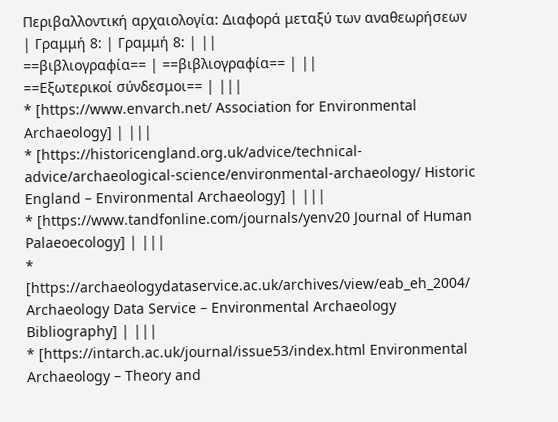Περιβαλλοντική αρχαιολογία: Διαφορά μεταξύ των αναθεωρήσεων
| Γραμμή 8: | Γραμμή 8: | ||
==βιβλιογραφία== | ==βιβλιογραφία== | ||
==Εξωτερικοί σύνδεσμοι== | |||
* [https://www.envarch.net/ Association for Environmental Archaeology] | |||
* [https://historicengland.org.uk/advice/technical-advice/archaeological-science/environmental-archaeology/ Historic England – Environmental Archaeology] | |||
* [https://www.tandfonline.com/journals/yenv20 Journal of Human Palaeoecology] | |||
* [https://archaeologydataservice.ac.uk/archives/view/eab_eh_2004/ Archaeology Data Service – Environmental Archaeology Bibliography] | |||
* [https://intarch.ac.uk/journal/issue53/index.html Environmental Archaeology – Theory and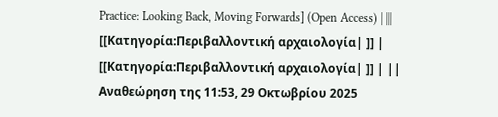Practice: Looking Back, Moving Forwards] (Open Access) | |||
[[Κατηγορία:Περιβαλλοντική αρχαιολογία| ]] | [[Κατηγορία:Περιβαλλοντική αρχαιολογία| ]] | ||
Αναθεώρηση της 11:53, 29 Οκτωβρίου 2025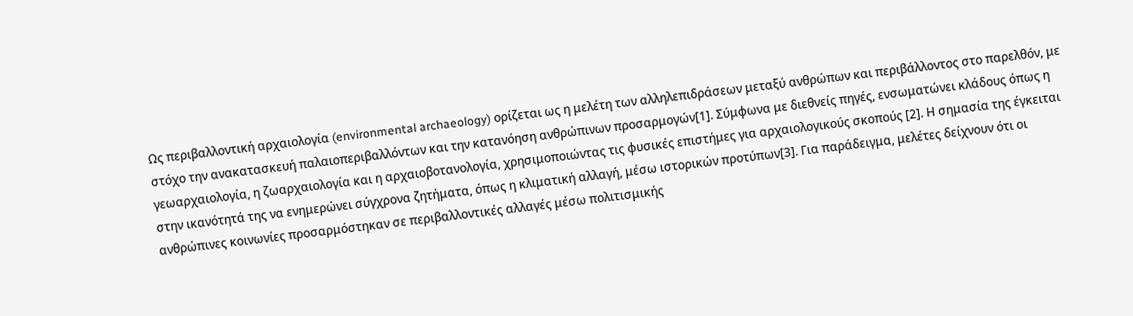Ως περιβαλλοντική αρχαιολογία (environmental archaeology) ορίζεται ως η μελέτη των αλληλεπιδράσεων μεταξύ ανθρώπων και περιβάλλοντος στο παρελθόν, με στόχο την ανακατασκευή παλαιοπεριβαλλόντων και την κατανόηση ανθρώπινων προσαρμογών[1]. Σύμφωνα με διεθνείς πηγές, ενσωματώνει κλάδους όπως η γεωαρχαιολογία, η ζωαρχαιολογία και η αρχαιοβοτανολογία, χρησιμοποιώντας τις φυσικές επιστήμες για αρχαιολογικούς σκοπούς [2]. Η σημασία της έγκειται στην ικανότητά της να ενημερώνει σύγχρονα ζητήματα, όπως η κλιματική αλλαγή, μέσω ιστορικών προτύπων[3]. Για παράδειγμα, μελέτες δείχνουν ότι οι ανθρώπινες κοινωνίες προσαρμόστηκαν σε περιβαλλοντικές αλλαγές μέσω πολιτισμικής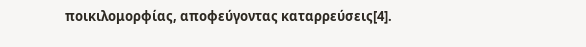ποικιλομορφίας, αποφεύγοντας καταρρεύσεις[4].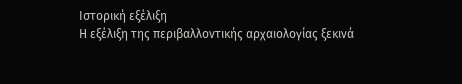Ιστορική εξέλιξη
Η εξέλιξη της περιβαλλοντικής αρχαιολογίας ξεκινά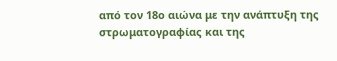από τον 18ο αιώνα με την ανάπτυξη της στρωματογραφίας και της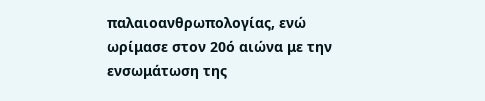παλαιοανθρωπολογίας, ενώ ωρίμασε στον 20ό αιώνα με την ενσωμάτωση της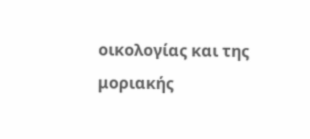οικολογίας και της μοριακής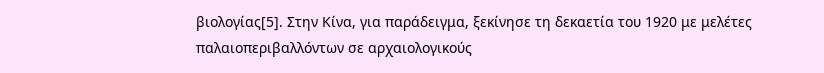βιολογίας[5]. Στην Κίνα, για παράδειγμα, ξεκίνησε τη δεκαετία του 1920 με μελέτες παλαιοπεριβαλλόντων σε αρχαιολογικούς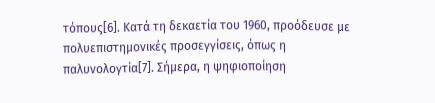τόπους[6]. Κατά τη δεκαετία του 1960, προόδευσε με πολυεπιστημονικές προσεγγίσεις, όπως η παλυνολογτία[7]. Σήμερα, η ψηφιοποίηση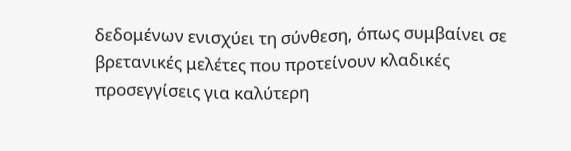δεδομένων ενισχύει τη σύνθεση, όπως συμβαίνει σε βρετανικές μελέτες που προτείνουν κλαδικές προσεγγίσεις για καλύτερη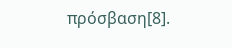πρόσβαση[8].